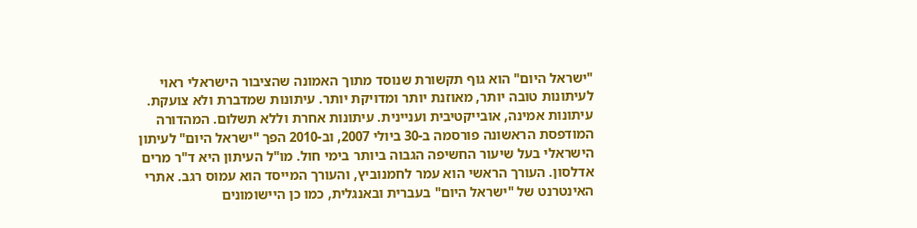"ישראל היום" הוא גוף תקשורת שנוסד מתוך האמונה שהציבור הישראלי ראוי לעיתונות טובה יותר, מאוזנת יותר ומדויקת יותר. עיתונות שמדברת ולא צועקת. עיתונות אמינה, אובייקטיבית ועניינית. עיתונות אחרת וללא תשלום. המהדורה המודפסת הראשונה פורסמה ב-30 ביולי 2007, וב-2010 הפך "ישראל היום" לעיתון הישראלי בעל שיעור החשיפה הגבוה ביותר בימי חול. מו"ל העיתון היא ד"ר מרים אדלסון. העורך הראשי הוא עמר לחמנוביץ, והעורך המייסד הוא עמוס רגב. אתרי האינטרנט של "ישראל היום" בעברית ובאנגלית, כמו כן היישומונים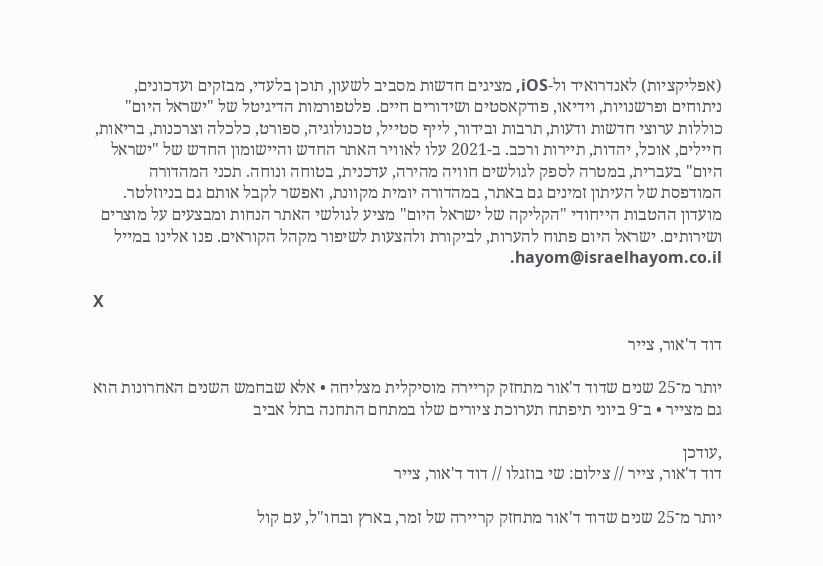(אפליקציות) לאנדרואיד ול-iOS, מציגים חדשות מסביב לשעון, תוכן בלעדי, מבזקים ועדכונים, ניתוחים ופרשנויות, וידיאו, פודקאסטים ושידורים חיים. פלטפורמות הדיגיטל של "ישראל היום" כוללות ערוצי חדשות ודעות, תרבות ובידור, לייף סטייל, טכנולוגיה, ספורט, כלכלה וצרכנות, בריאות, חיילים, אוכל, יהדות, תיירות ורכב. ב-2021 עלו לאוויר האתר החדש והיישומון החדש של "ישראל היום" בעברית, במטרה לספק לגולשים חוויה מהירה, עדכנית, בטוחה ונוחה. תכני המהדורה המודפסת של העיתון זמינים גם באתר, במהדורה יומית מקוונת, ואפשר לקבל אותם גם בניוזלטר. מועדון ההטבות הייחודי "הקליקה של ישראל היום" מציע לגולשי האתר הנחות ומבצעים על מוצרים ושירותים. ישראל היום פתוח להערות, לביקורת ולהצעות לשיפור מקהל הקוראים. פנו אלינו במייל hayom@israelhayom.co.il.

X

דוד ד'אור, צייר

יותר מ־25 שנים שדוד ד'אור מתחזק קריירה מוסיקלית מצליחה • אלא שבחמש השנים האחרונות הוא גם מצייר • ב־9 ביוני תיפתח תערוכת ציורים שלו במתחם התחנה בתל אביב

,עודכן
דוד ד'אור, צייר // צילום: שי בוזגלו // דוד ד'אור, צייר

יותר מ־25 שנים שדוד ד'אור מתחזק קריירה של זמר, בארץ ובחו"ל, עם קול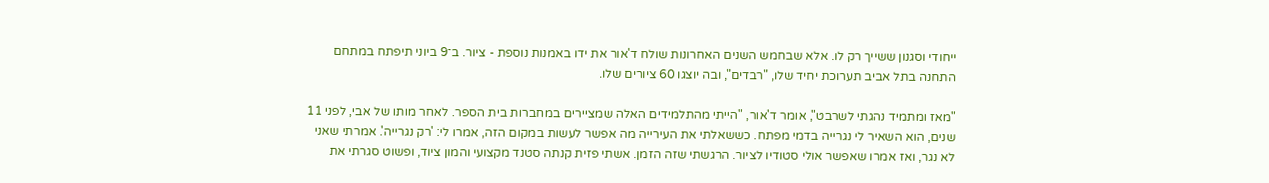ייחודי וסגנון ששייך רק לו. אלא שבחמש השנים האחרונות שולח ד'אור את ידו באמנות נוספת - ציור. ב־9 ביוני תיפתח במתחם התחנה בתל אביב תערוכת יחיד שלו, "רבדים", ובה יוצגו 60 ציורים שלו.

"מאז ומתמיד נהגתי לשרבט", אומר ד'אור, "הייתי מהתלמידים האלה שמציירים במחברות בית הספר. לאחר מותו של אבי, לפני 11 שנים, הוא השאיר לי נגרייה בדמי מפתח. כששאלתי את העירייה מה אפשר לעשות במקום הזה, אמרו לי: 'רק נגרייה'. אמרתי שאני לא נגר, ואז אמרו שאפשר אולי סטודיו לציור. הרגשתי שזה הזמן. אשתי פזית קנתה סטנד מקצועי והמון ציוד, ופשוט סגרתי את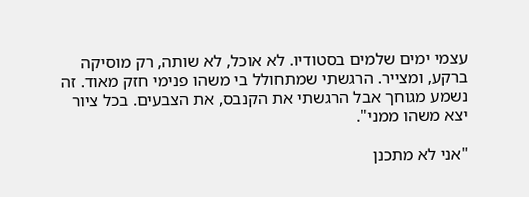עצמי ימים שלמים בסטודיו. לא אוכל, לא שותה, רק מוסיקה ברקע, ומצייר. הרגשתי שמתחולל בי משהו פנימי חזק מאוד. זה נשמע מגוחך אבל הרגשתי את הקנבס, את הצבעים. בכל ציור יצא משהו ממני".

"אני לא מתכנן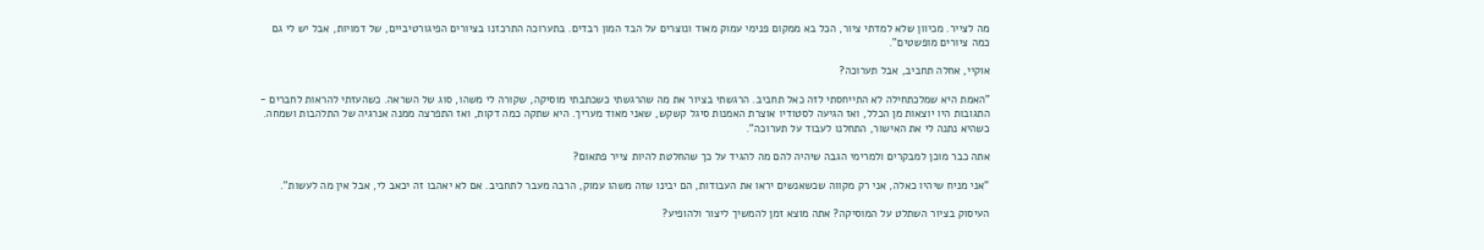מה לצייר. מכיוון שלא למדתי ציור, הכל בא ממקום פנימי עמוק מאוד ונוצרים על הבד המון רבדים. בתערוכה התרכזנו בציורים הפיגורטיביים, של דמויות, אבל יש לי גם כמה ציורים מופשטים".

אוקיי, אחלה תחביב, אבל תערוכה?

"האמת היא שמלכתחילה לא התייחסתי לזה כאל תחביב. הרגשתי בציור את מה שהרגשתי כשכתבתי מוסיקה, שקורה לי משהו, סוג של השראה. כשהעזתי להראות לחברים - התגובות היו יוצאות מן הכלל, ואז הגיעה לסטודיו אוצרת האמנות סיגל קשקש, שאני מאוד מעריך. היא שתקה כמה דקות, ואז התפרצה ממנה אנרגיה של התלהבות ושמחה. כשהיא נתנה לי את האישור, התחלנו לעבוד על תערוכה".

אתה כבר מוכן למבקרים ולמרימי הגבה שיהיה להם מה להגיד על כך שהחלטת להיות צייר פתאום?

"אני מניח שיהיו כאלה, אני רק מקווה שכשאנשים יראו את העבודות, הם יבינו שזה משהו עמוק, הרבה מעבר לתחביב. אם לא יאהבו זה יכאב לי, אבל אין מה לעשות".

העיסוק בציור השתלט על המוסיקה? אתה מוצא זמן להמשיך ליצור ולהופיע?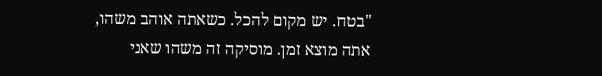"בטח. יש מקום להכל. כשאתה אוהב משהו, אתה מוצא זמן. מוסיקה זה משהו שאני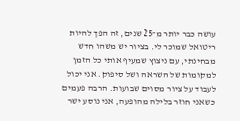עושה כבר יותר מ־25 שנים, זה הפך להיות ריטואל שמוכר לי. בציור יש משהו חדש מבחינתי, עם ניצוץ שמעיף אותי כל הזמן למקומות של השראה ושל סיפוק. אני יכול לעבוד על ציור מסוים שבועות. הרבה פעמים כשאני חוזר בלילה מהופעה, אני נוסע ישר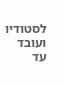לסטודיו ועובד עד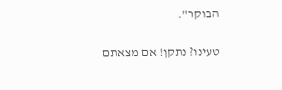הבוקר".

טעינו? נתקן! אם מצאתם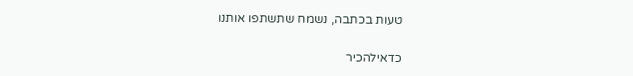טעות בכתבה, נשמח שתשתפו אותנו

כדאילהכיר